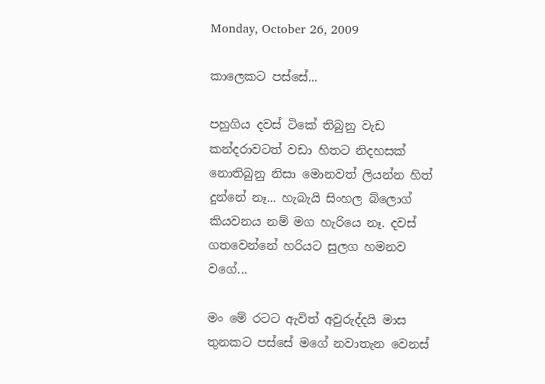Monday, October 26, 2009

කාලෙකට පස්සේ...

පහුගිය දවස් ටිකේ තිබුනු වැඩ කන්දරාවටත් වඩා හිතට නිදහසක් නොතිබුනු නිසා මොනවත් ලියන්න හිත් දුන්නේ නෑ... හැබැයි සිංහල ‍බ්ලොග් කියවනය නම් මග හැරියෙ නෑ. දවස් ගතවෙන්නේ හරියට සුලග හමනව වගේ...

මං මේ රටට ඇවිත් අවුරුද්දයි මාස තුනකට පස්සේ මගේ නවාතැන වෙනස්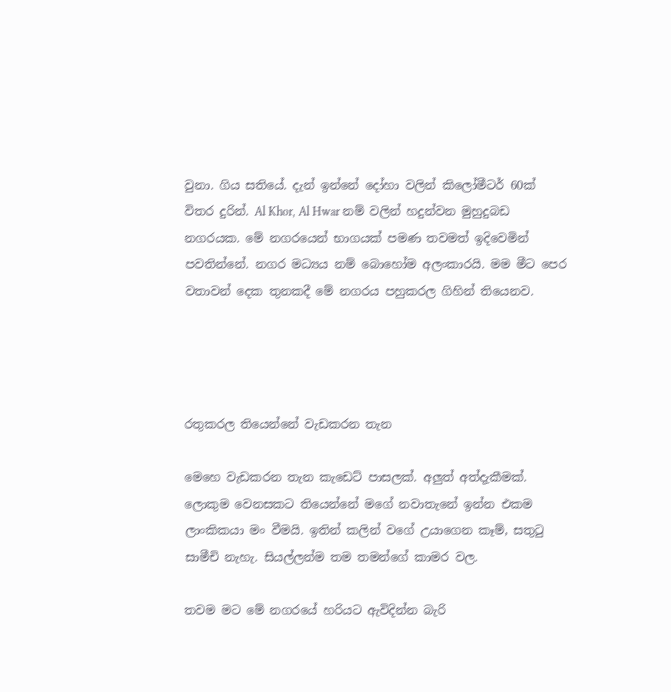වුනා. ගිය සතියේ. දැන් ඉන්නේ දෝහා වලින් කිලෝමීටර් 60ක් විතර දුරින්. Al Khor, Al Hwar නම් වලින් හදුන්වන මුහුදුබඩ නගරයක. මේ නගරයෙන් භාගයක් පමණ තවමත් ඉදිවෙමින් පවතින්නේ. නගර මධ්‍යය නම් බොහෝම අලංකාරයි. මම මීට පෙර වතාවන් දෙක තුනකදී මේ නගරය පහුකරල ගිහින් තියෙනව.




රතුකරල තියෙන්නේ වැඩකරන තැන

මෙහෙ වැඩකරන තැන කැඩෙට් පාසලක්. අලුත් අත්දැකීමක්. ලොකුම වෙනසකට තියෙන්නේ මගේ නවාතැනේ ඉන්න එකම ලාංකිකයා මං වීමයි. ඉතින් කලින් වගේ උයාගෙන කෑම්, සතුටු සාමීචි නැහැ. සියල්ලන්ම තම තමන්ගේ කාමර වල.

තවම මට මේ නගරයේ හරියට ඇවිදින්න බැරි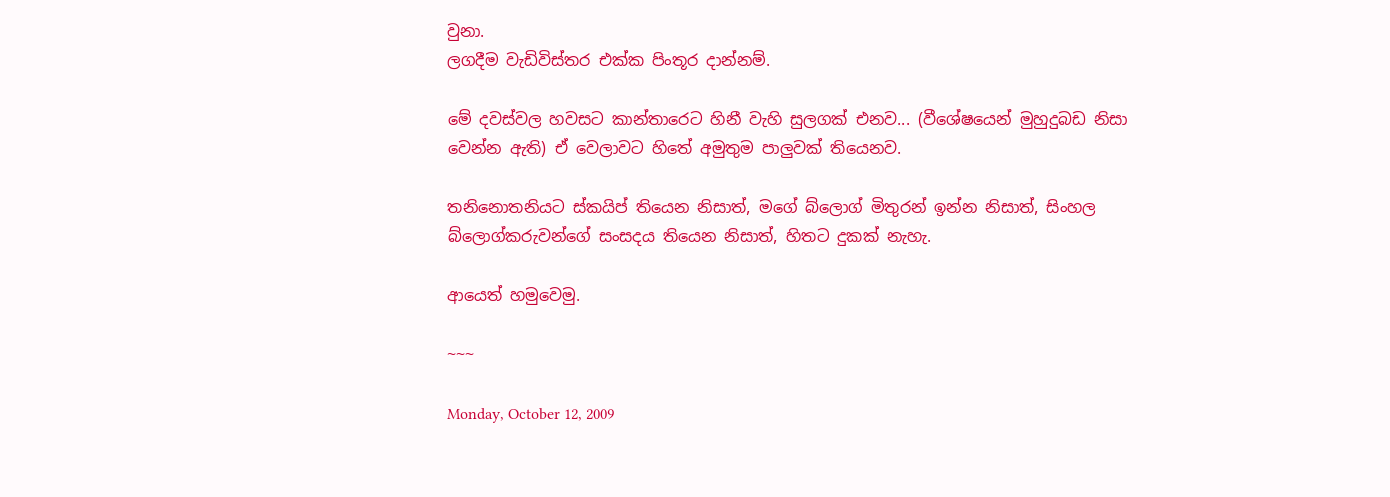වුනා.
ලගදීම වැඩිවිස්තර එක්ක පිංතූර දාන්නම්.

මේ දවස්වල හවසට කාන්තාරෙට හිනී වැහි සුලගක් එනව... (වීශේෂයෙන් මුහුදුබඩ නිසා වෙන්න ඇති) ඒ වෙලාවට හිතේ අමුතුම පාලුවක් තියෙනව.

තනිනොතනියට ස්කයිප් තියෙන නිසාත්, මගේ බ්ලොග් මිතුරන් ඉන්න නිසාත්, සිංහල බ්ලොග්කරුවන්ගේ සංසදය තියෙන නිසාත්, හිතට දුකක් නැහැ.

ආයෙත් හමුවෙමු.

~~~

Monday, October 12, 2009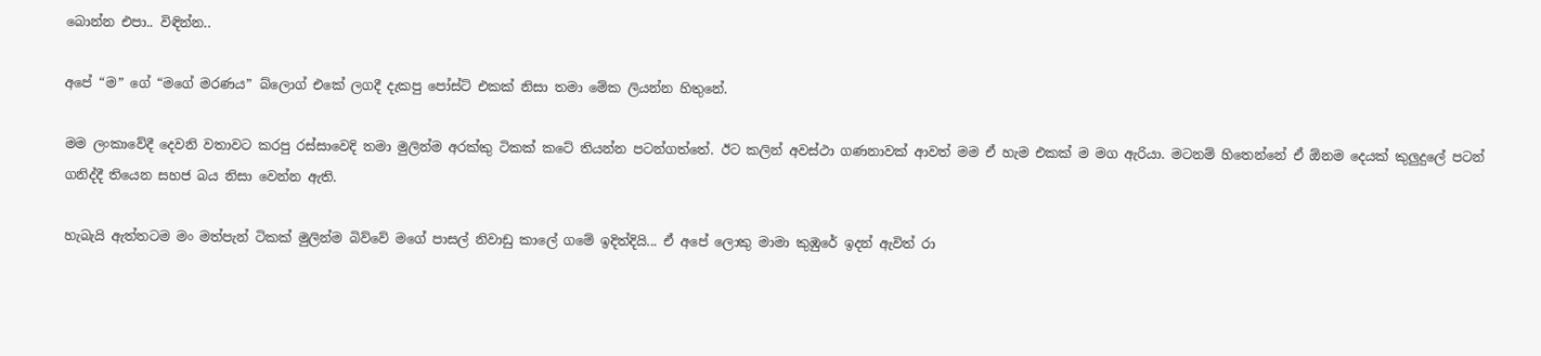බොන්න එපා.. විඳින්න..

අපේ “ම” ගේ “මගේ මරණය” බ්ලොග් එකේ ලගදී දැකපු පෝස්ට් එකක් නිසා තමා මේක ලියන්න හිතුනේ.

මම ලංකාවේදී දෙවනි වතාවට කරපු රස්සාවෙදි තමා මුලින්ම අරක්කු ටිකක් කටේ තියන්න පටන්ගත්තේ. ඊට කලින් අවස්ථා ගණනාවක් ආවත් මම ඒ හැම එකක් ම මග ඇරියා. මටනම් හිතෙන්නේ ඒ ඕනම දෙයක් කුලුදුලේ පටන් ගනිද්දී තියෙන සහජ බය නිසා වෙන්න ඇති.

හැබැයි ඇත්තටම මං මත්පැන් ටිකක් මුලින්ම බිව්වේ මගේ පාසල් නිවාඩු කාලේ ගමේ ඉදිත්දියි... ඒ අපේ ලොකු මාමා කුඹුරේ ඉදන් ඇවිත් රා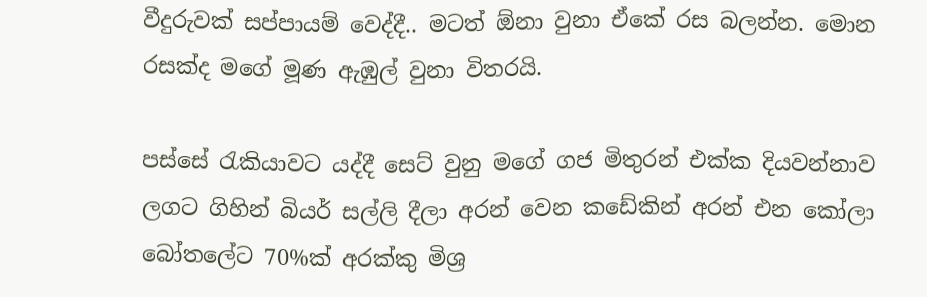වීදුරුවක් සප්පායම් වෙද්දී.. මටත් ඕනා වුනා ඒකේ රස බලන්න. මොන රසක්ද මගේ මූණ ඇඹුල් වුනා විතරයි.

පස්සේ රැකියාවට යද්දී සෙට් වුනු මගේ ගජ මිතුරන් එක්ක දියවන්නාව ලගට ගිහින් බියර් සල්ලි දීලා අරන් වෙන කඩේකින් අරන් එන කෝලා බෝතලේට 70%ක් අරක්කු මිශ්‍ර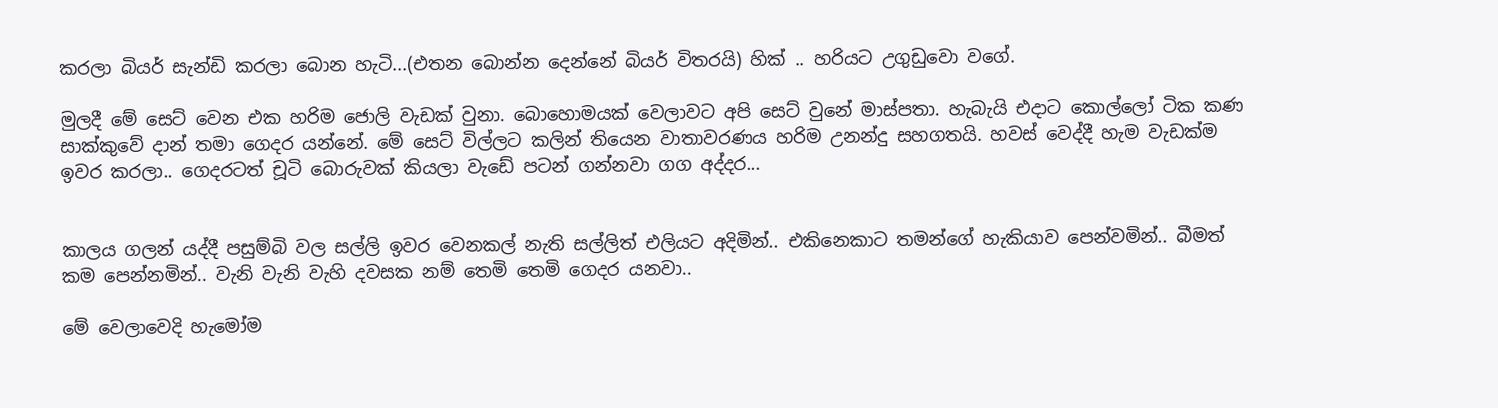කරලා බියර් සැන්ඩි කරලා බොන හැටි...(එතන බොන්න දෙන්නේ බියර් විතරයි) හික් .. හරියට උගුඩුවො වගේ.

මුලදී මේ සෙට් වෙන එක හරිම ජොලි වැඩක් වුනා. බොහොමයක් වෙලාවට අපි සෙට් වුනේ මාස්පතා. හැබැයි එදාට කොල්ලෝ ටික කණ සාක්කුවේ දාන් තමා ගෙදර යන්නේ. මේ සෙට් විල්ලට කලින් තියෙන වාතාවරණය හරිම උනන්දු සහගතයි. හවස් වෙද්දී හැම වැඩක්ම ඉවර කරලා.. ගෙදරටත් චූටි බොරුවක් කියලා වැඩේ පටන් ගන්නවා ගග අද්දර...


කාලය ගලන් යද්දී පසුම්බි වල සල්ලි ඉවර වෙනකල් නැති සල්ලිත් එලියට අදිමින්.. එකිනෙකාට තමන්ගේ හැකියාව පෙන්වමින්.. බීමත් කම පෙන්නමින්.. වැනි වැනි වැහි දවසක නම් තෙමි තෙමි ගෙදර යනවා..

මේ වෙලාවෙදි හැමෝම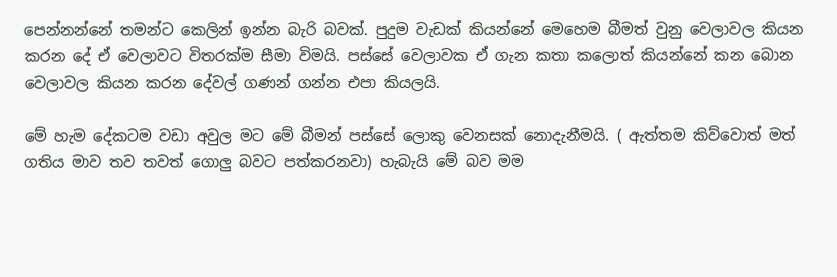පෙන්නන්නේ තමන්‍ට කෙලින් ඉන්න බැරි බවක්. පුදුම වැඩක් කියන්නේ මෙහෙම බීමත් වුනු වෙලාවල කියන කරන දේ ඒ වෙලාවට විතරක්ම සීමා විමයි. පස්සේ වෙලාවක ඒ ගැන කතා කලොත් කියන්නේ කන බොන වෙලාවල කියන කරන දේවල් ගණන් ගන්න එපා කියලයි.

මේ හැම දේකටම වඩා අවුල මට මේ බීමන් පස්සේ ලොකු වෙනසක් නොදැනීමයි. ( ඇත්තම කිව්වොත් මත් ගතිය මාව තව තවත් ගොලු බවට පත්කරනවා) හැබැයි මේ බව මම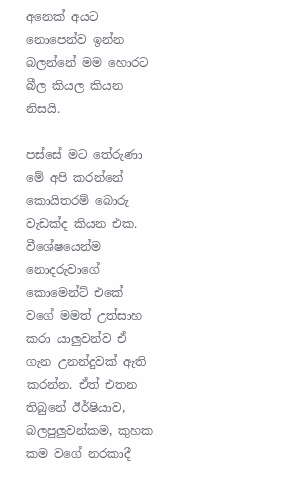අනෙක් අයට නොපෙන්ව ඉන්න බලන්නේ මම හොරට බීල කියල කියන නිසයි.

පස්සේ මට තේරුණා මේ අපි කරන්නේ කොයිතරම් බොරු වැඩක්ද කියන එක. වීශේෂයෙන්ම නොදරුවාගේ කොමෙන්ට් එකේ වගේ මමත් උත්සාහ කරා යාලුවන්ව ඒ ගැන උනන්දුවක් ඇති කරන්න. ඒත් එතන තිබුනේ ඊර්ෂියාව, බලපුලුවන්කම, කුහක කම වගේ නරකාදී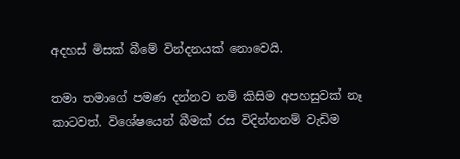අදහස් මිසක් බීමේ වින්දනයක් නොවෙයි.

තමා තමාගේ පමණ දන්නව නම් කිසිම අපහසුවක් නෑ කාටවත්. විශේෂයෙන් බීමක් රස විදින්නනම් වැඩිම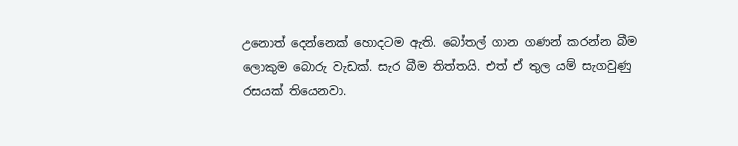උනොත් දෙන්නෙක් හොදටම ඇති. බෝතල් ගාන ගණන් කරන්න බීම ලොකුම බොරු වැඩක්. සැර බීම තිත්තයි. එත් ඒ තුල යම් සැගවුණු රසයක් තියෙනවා.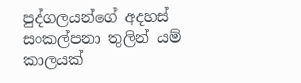පුද්ගලයන්ගේ අදහස් සංකල්පනා තුලින් යම් කාලයක්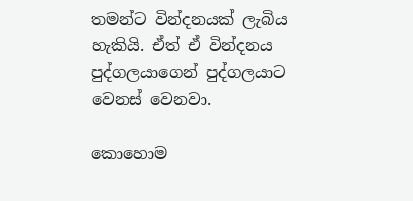තමන්ට වින්දනයක් ලැබිය හැකියි. ඒත් ඒ වින්දනය පුද්ගලයාගෙන් පුද්ගලයාට වෙනස් වෙනවා.

කොහොම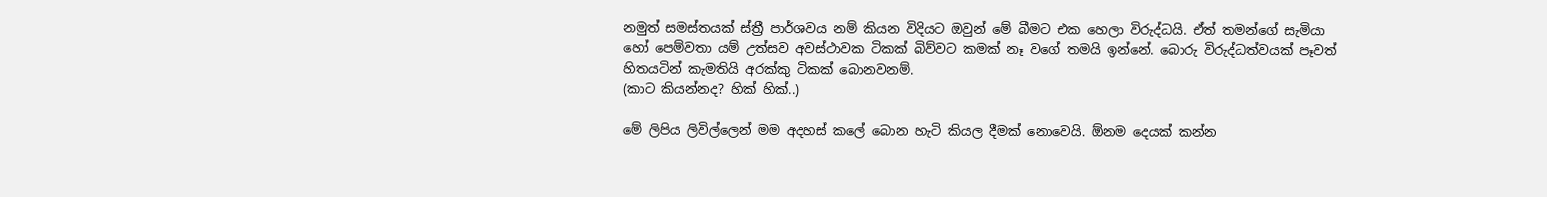නමුත් සමස්තයක් ස්ත්‍රී පාර්ශවය නම් කියන විදියට ඔවුන් මේ බීමට එක හෙලා විරුද්ධයි. ඒත් තමන්ගේ සැමියා හෝ පෙම්වතා යම් උත්සව අවස්ථාවක ටිකක් බිව්වට කමක් නෑ වගේ තමයි ඉන්නේ. බොරු විරුද්ධත්වයක් පෑවත් හිතයටින් කැමතියි අරක්කු ටිකක් බොනවනම්.
(කාට කියන්නද? හික් හික්..)

මේ ලිපිය ලිවිල්ලෙන් මම අදහස් කලේ බොන හැටි කියල දීමක් නොවෙයි. ඕනම දෙයක් කන්න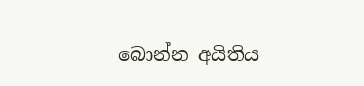බොන්න අයිතිය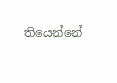තියෙන්නේ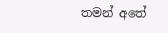තමන් අතේ